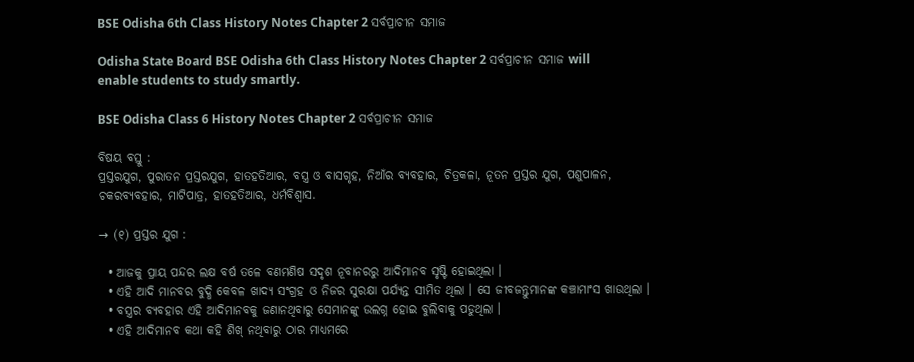BSE Odisha 6th Class History Notes Chapter 2 ସର୍ବପ୍ରାଚୀନ ସମାଜ

Odisha State Board BSE Odisha 6th Class History Notes Chapter 2 ସର୍ବପ୍ରାଚୀନ ସମାଜ will enable students to study smartly.

BSE Odisha Class 6 History Notes Chapter 2 ସର୍ବପ୍ରାଚୀନ ସମାଜ

ବିଷୟ ବସ୍ତୁ :
ପ୍ରସ୍ତରଯୁଗ, ପୁରାତନ ପ୍ରସ୍ତରଯୁଗ, ହାତହତିଆର, ବସ୍ତ୍ର ଓ ବାସଗୃହ, ନିଆଁର ବ୍ୟବହାର, ଚିତ୍ରକଳା, ନୂତନ ପ୍ରସ୍ତର ଯୁଗ, ପଶୁପାଳନ, ଚକରବ୍ୟବହାର, ମାଟିପାତ୍ର, ହାତହତିଆର, ଧର୍ମବିଶ୍ବାସ.

→ (୧) ପ୍ରସ୍ତର ଯୁଗ :

  • ଆଜକୁ ପ୍ରାୟ ପନ୍ଦର ଲକ୍ଷ ବର୍ଷ ତଳେ ବଣମଣିଷ ସଦୃଶ ନୂବାନରରୁ ଆଦିମାନବ ସୃଷ୍ଟି ହୋଇଥିଲା ।
  • ଏହି ଆଦି ମାନବର ବୁଦ୍ଧି କେବଳ ଖାଦ୍ୟ ସଂଗ୍ରହ ଓ ନିଜର ସୁରକ୍ଷା ପର୍ଯ୍ୟନ୍ତ ସୀମିତ ଥିଲା । ସେ ଜୀବଜନ୍ତୁମାନଙ୍କ କଞ୍ଚାମାଂସ ଖାଉଥିଲା ।
  • ବସ୍ତ୍ରର ବ୍ୟବହାର ଏହି ଆଦିମାନବକୁ ଜଣାନଥିବାରୁ ସେମାନଙ୍କୁ ଉଲଗ୍ନ ହୋଇ ବୁଲିବାକୁ ପଡୁଥିଲା ।
  • ଏହି ଆଦିମାନବ କଥା କହି ଶିଖ୍ ନଥିବାରୁ ଠାର ମାଧ୍ୟମରେ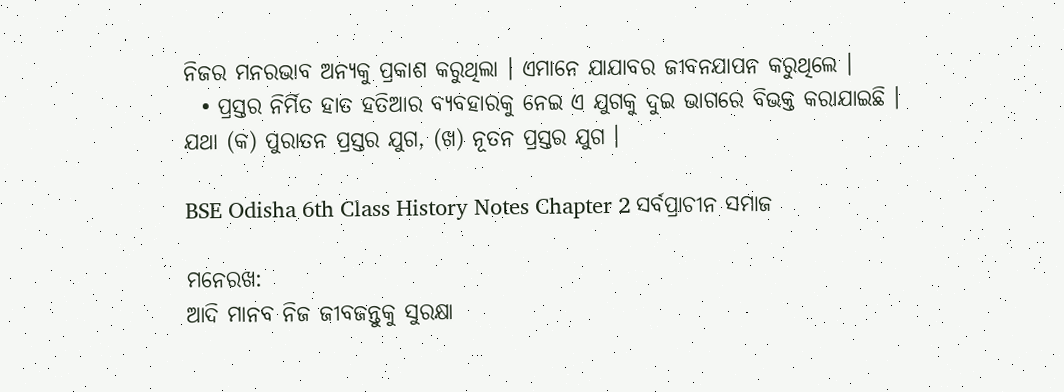ନିଜର ମନରଭାବ ଅନ୍ୟକୁ ପ୍ରକାଶ କରୁଥିଲା । ଏମାନେ ଯାଯାବର ଜୀବନଯାପନ କରୁଥିଲେ ।
  • ପ୍ରସ୍ତର ନିର୍ମିତ ହାତ ହତିଆର ବ୍ୟବହାରକୁ ନେଇ ଏ ଯୁଗକୁ ଦୁଇ ଭାଗରେ ବିଭକ୍ତ କରାଯାଇଛି । ଯଥା (କ) ପୁରାତନ ପ୍ରସ୍ତର ଯୁଗ, (ଖ) ନୂତନ ପ୍ରସ୍ତର ଯୁଗ ।

BSE Odisha 6th Class History Notes Chapter 2 ସର୍ବପ୍ରାଚୀନ ସମାଜ

ମନେରଖ:
ଆଦି ମାନବ ନିଜ ଜୀବଜନ୍ତୁକୁ ସୁରକ୍ଷା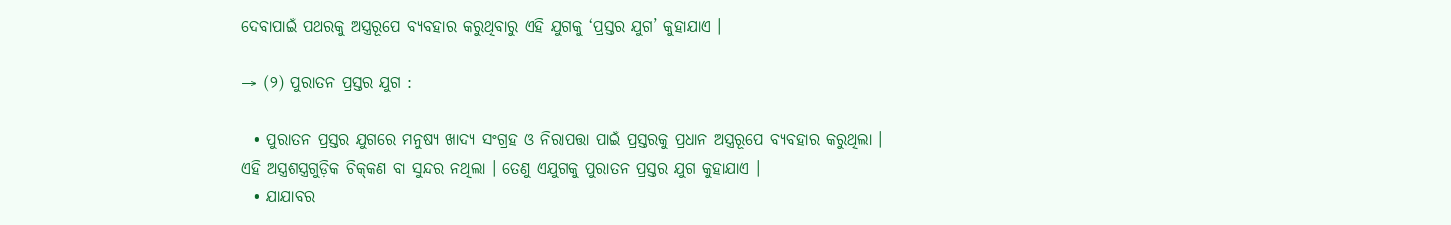ଦେବାପାଇଁ ପଥରକୁ ଅସ୍ତ୍ରରୂପେ ବ୍ୟବହାର କରୁଥିବାରୁ ଏହି ଯୁଗକୁ ‘ପ୍ରସ୍ତର ଯୁଗ’ କୁହାଯାଏ ।

→ (୨) ପୁରାତନ ପ୍ରସ୍ତର ଯୁଗ :

  • ପୁରାତନ ପ୍ରସ୍ତର ଯୁଗରେ ମନୁଷ୍ୟ ଖାଦ୍ୟ ସଂଗ୍ରହ ଓ ନିରାପତ୍ତା ପାଇଁ ପ୍ରସ୍ତରକୁ ପ୍ରଧାନ ଅସ୍ତ୍ରରୂପେ ବ୍ୟବହାର କରୁଥିଲା । ଏହି ଅସ୍ତ୍ରଶସ୍ତ୍ରଗୁଡ଼ିକ ଚିକ୍‌କଣ ବା ସୁନ୍ଦର ନଥିଲା । ତେଣୁ ଏଯୁଗକୁ ପୁରାତନ ପ୍ରସ୍ତର ଯୁଗ କୁହାଯାଏ ।
  • ଯାଯାବର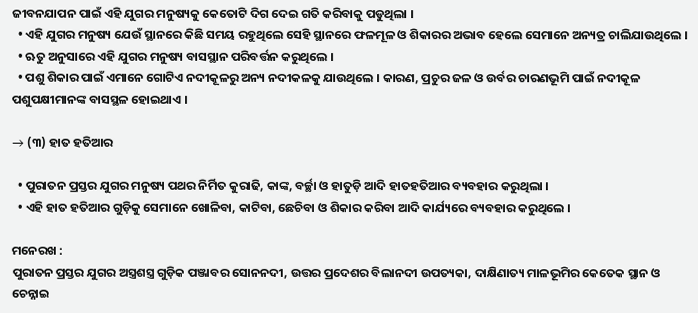ଜୀବନଯାପନ ପାଇଁ ଏହି ଯୁଗର ମନୁଷ୍ୟକୁ କେତୋଟି ଦିଗ ଦେଇ ଗତି କରିବାକୁ ପଡୁଥିଲା ।
  • ଏହି ଯୁଗର ମନୁଷ୍ୟ ଯେଉଁ ସ୍ଥାନରେ କିଛି ସମୟ ରହୁଥିଲେ ସେହି ସ୍ଥାନରେ ଫଳମୂଳ ଓ ଶିକାରର ଅଭାବ ହେଲେ ସେମାନେ ଅନ୍ୟତ୍ର ଚାଲିଯାଉଥିଲେ ।
  • ଋତୁ ଅନୁସାରେ ଏହି ଯୁଗର ମନୁଷ୍ୟ ବାସସ୍ଥାନ ପରିବର୍ତ୍ତନ କରୁଥିଲେ ।
  • ପଶୁ ଶିକାର ପାଇଁ ଏମାନେ ଗୋଟିଏ ନଦୀକୂଳରୁ ଅନ୍ୟ ନଦୀକଳକୁ ଯାଉଥିଲେ । କାରଣ, ପ୍ରଚୁର ଜଳ ଓ ଉର୍ବର ଚାରଣଭୂମି ପାଇଁ ନଦୀକୂଳ ପଶୁପକ୍ଷୀମାନଙ୍କ ବାସସ୍ଥଳ ହୋଇଥାଏ ।

→ (୩) ହାତ ହତିଆର

  • ପୁରାତନ ପ୍ରସ୍ତର ଯୁଗର ମନୁଷ୍ୟ ପଥର ନିର୍ମିତ କୁରାଢି, କାଙ୍କ, ବର୍ଚ୍ଛା ଓ ହାତୁଡ଼ି ଆଦି ହାତହତିଆର ବ୍ୟବହାର କରୁଥିଲା ।
  • ଏହି ହାତ ହତିଆର ଗୁଡ଼ିକୁ ସେମାନେ ଖୋଳିବା, କାଟିବା, ଛେଚିବା ଓ ଶିକାର କରିବା ଆଦି କାର୍ଯ୍ୟରେ ବ୍ୟବହାର କରୁଥିଲେ ।

ମନେରଖ :
ପୁରାତନ ପ୍ରସ୍ତର ଯୁଗର ଅସ୍ତ୍ରଶସ୍ତ୍ର ଗୁଡ଼ିକ ପଞ୍ଜାବର ସୋନନଦୀ, ଉତ୍ତର ପ୍ରଦେଶର ବିଲାନଦୀ ଉପତ୍ୟକା, ଦାକ୍ଷିଣାତ୍ୟ ମାଳଭୂମିର କେତେକ ସ୍ଥାନ ଓ ଚେନ୍ନାଇ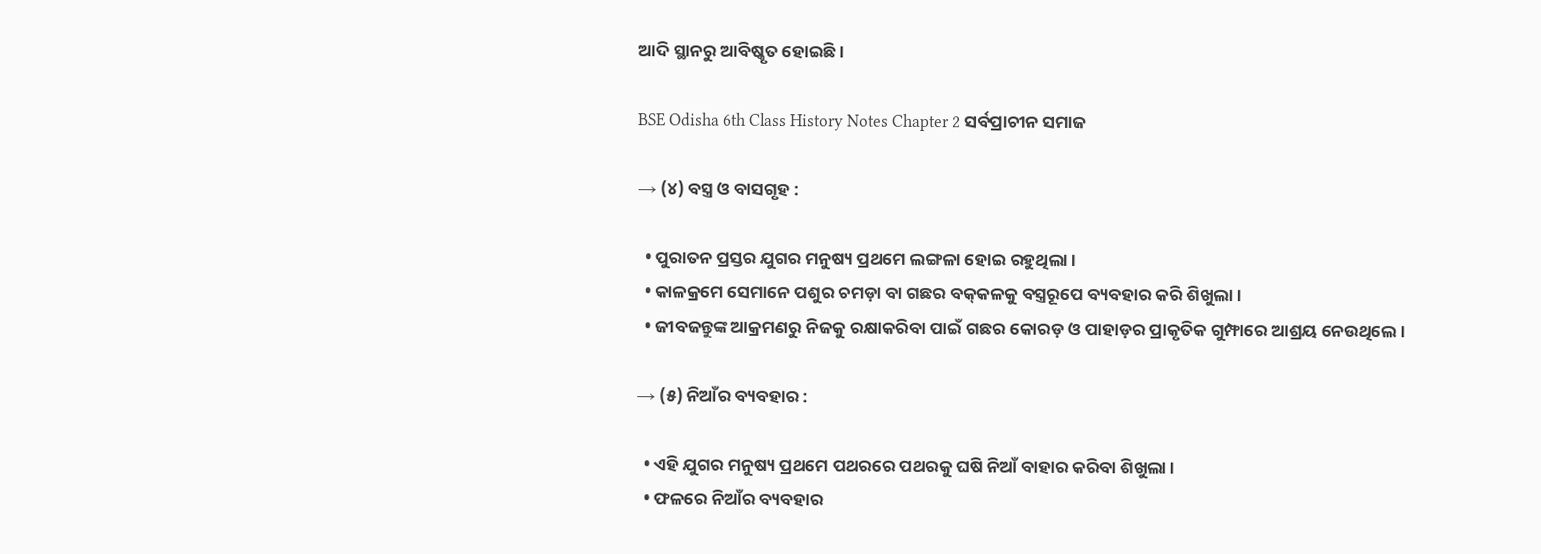ଆଦି ସ୍ଥାନରୁ ଆବିଷ୍କୃତ ହୋଇଛି ।

BSE Odisha 6th Class History Notes Chapter 2 ସର୍ବପ୍ରାଚୀନ ସମାଜ

→ (୪) ବସ୍ତ୍ର ଓ ବାସଗୃହ :

  • ପୁରାତନ ପ୍ରସ୍ତର ଯୁଗର ମନୁଷ୍ୟ ପ୍ରଥମେ ଲଙ୍ଗଳା ହୋଇ ରହୁଥିଲା ।
  • କାଳକ୍ରମେ ସେମାନେ ପଶୁର ଚମଡ଼ା ବା ଗଛର ବକ୍‌କଳକୁ ବସ୍ତ୍ରରୂପେ ବ୍ୟବହାର କରି ଶିଖୁଲା ।
  • ଜୀବଜନ୍ତୁଙ୍କ ଆକ୍ରମଣରୁ ନିଜକୁ ରକ୍ଷାକରିବା ପାଇଁ ଗଛର କୋରଡ଼ ଓ ପାହାଡ଼ର ପ୍ରାକୃତିକ ଗୁମ୍ଫାରେ ଆଶ୍ରୟ ନେଉଥିଲେ ।

→ (୫) ନିଆଁର ବ୍ୟବହାର :

  • ଏହି ଯୁଗର ମନୁଷ୍ୟ ପ୍ରଥମେ ପଥରରେ ପଥରକୁ ଘଷି ନିଆଁ ବାହାର କରିବା ଶିଖୁଲା ।
  • ଫଳରେ ନିଆଁର ବ୍ୟବହାର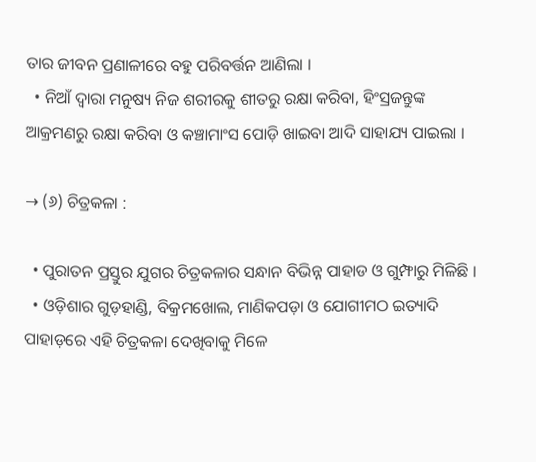ତାର ଜୀବନ ପ୍ରଣାଳୀରେ ବହୁ ପରିବର୍ତ୍ତନ ଆଣିଲା ।
  • ନିଆଁ ଦ୍ବାରା ମନୁଷ୍ୟ ନିଜ ଶରୀରକୁ ଶୀତରୁ ରକ୍ଷା କରିବା, ହିଂସ୍ରଜନ୍ତୁଙ୍କ ଆକ୍ରମଣରୁ ରକ୍ଷା କରିବା ଓ କଞ୍ଚାମାଂସ ପୋଡ଼ି ଖାଇବା ଆଦି ସାହାଯ୍ୟ ପାଇଲା ।

→ (୬) ଚିତ୍ରକଳା :

  • ପୁରାତନ ପ୍ରସ୍ତୁର ଯୁଗର ଚିତ୍ରକଳାର ସନ୍ଧାନ ବିଭିନ୍ନ ପାହାଡ ଓ ଗୁମ୍ଫାରୁ ମିଳିଛି ।
  • ଓଡ଼ିଶାର ଗୁଡ଼ହାଣ୍ଡି, ବିକ୍ରମଖୋଲ, ମାଣିକପଡ଼ା ଓ ଯୋଗୀମଠ ଇତ୍ୟାଦି ପାହାଡ଼ରେ ଏହି ଚିତ୍ରକଳା ଦେଖିବାକୁ ମିଳେ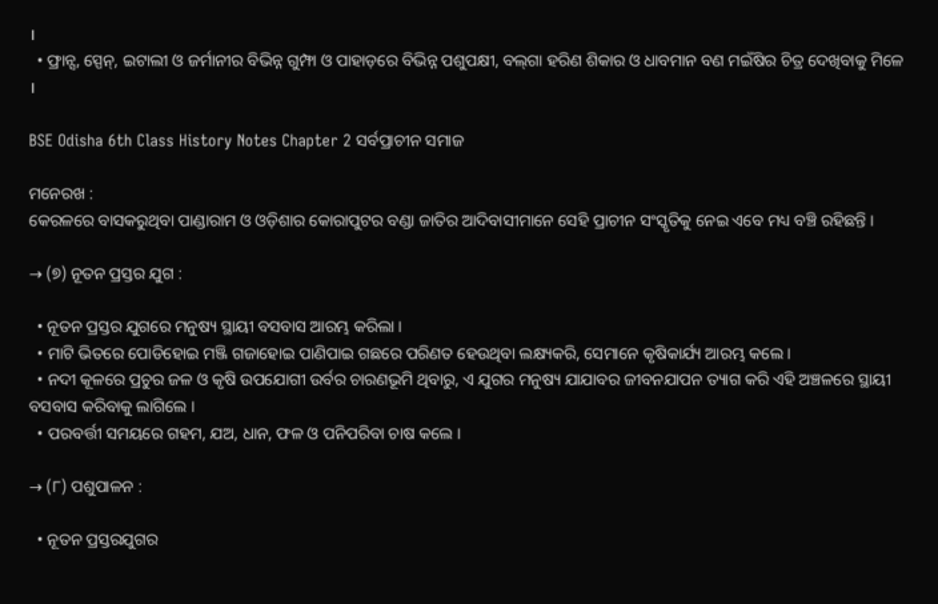।
  • ଫ୍ରାନ୍ସ, ସ୍ପେନ୍, ଇଟାଲୀ ଓ ଜର୍ମାନୀର ବିଭିନ୍ନ ଗୁମ୍ଫା ଓ ପାହାଡ଼ରେ ବିଭିନ୍ନ ପଶୁପକ୍ଷୀ, ବଲ୍‌ଗା ହରିଣ ଶିକାର ଓ ଧାବମାନ ବଣ ମଇଁଷିର ଚିତ୍ର ଦେଖିବାକୁ ମିଳେ ।

BSE Odisha 6th Class History Notes Chapter 2 ସର୍ବପ୍ରାଚୀନ ସମାଜ

ମନେରଖ :
କେରଳରେ ବାସକରୁଥିବା ପାଣ୍ଡାରାମ ଓ ଓଡ଼ିଶାର କୋରାପୁଟର ବଣ୍ଡା ଜାତିର ଆଦିବାସୀମାନେ ସେହି ପ୍ରାଚୀନ ସଂସ୍କୃତିକୁ ନେଇ ଏବେ ମଧ୍ୟ ବଞ୍ଚି ରହିଛନ୍ତି ।

→ (୭) ନୂତନ ପ୍ରସ୍ତର ଯୁଗ :

  • ନୂତନ ପ୍ରସ୍ତର ଯୁଗରେ ମନୁଷ୍ୟ ସ୍ଥାୟୀ ବସବାସ ଆରମ୍ଭ କରିଲା ।
  • ମାଟି ଭିତରେ ପୋଡିହୋଇ ମଞ୍ଜି ଗଜାହୋଇ ପାଣିପାଇ ଗଛରେ ପରିଣତ ହେଉଥିବା ଲକ୍ଷ୍ୟକରି, ସେମାନେ କୃଷିକାର୍ଯ୍ୟ ଆରମ୍ଭ କଲେ ।
  • ନଦୀ କୂଳରେ ପ୍ରଚୁର ଜଳ ଓ କୃଷି ଉପଯୋଗୀ ଉର୍ବର ଚାରଣଭୂମି ଥିବାରୁ, ଏ ଯୁଗର ମନୁଷ୍ୟ ଯାଯାବର ଜୀବନଯାପନ ତ୍ୟାଗ କରି ଏହି ଅଞ୍ଚଳରେ ସ୍ଥାୟୀ ବସବାସ କରିବାକୁ ଲାଗିଲେ ।
  • ପରବର୍ତ୍ତୀ ସମୟରେ ଗହମ, ଯଅ, ଧାନ, ଫଳ ଓ ପନିପରିବା ଚାଷ କଲେ ।

→ (୮) ପଶୁପାଳନ :

  • ନୂତନ ପ୍ରସ୍ତରଯୁଗର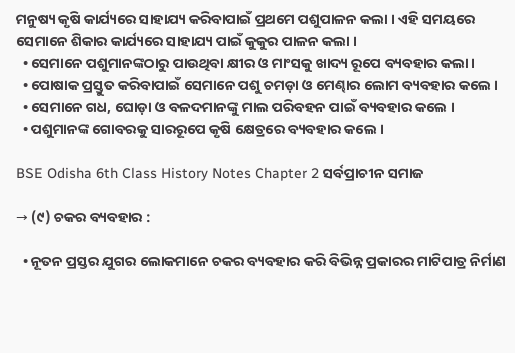ମନୁଷ୍ୟ କୃଷି କାର୍ଯ୍ୟରେ ସାହାଯ୍ୟ କରିବାପାଇଁ ପ୍ରଥମେ ପଶୁପାଳନ କଲା । ଏହି ସମୟରେ ସେମାନେ ଶିକାର କାର୍ଯ୍ୟରେ ସାହାଯ୍ୟ ପାଇଁ କୁକୁର ପାଳନ କଲା ।
  • ସେମାନେ ପଶୁମାନଙ୍କଠାରୁ ପାଉଥିବା କ୍ଷୀର ଓ ମାଂସକୁ ଖାଦ୍ୟ ରୂପେ ବ୍ୟବହାର କଲା ।
  • ପୋଷାକ ପ୍ରସ୍ତୁତ କରିବାପାଇଁ ସେମାନେ ପଶୁ ଚମଡ଼ା ଓ ମେଣ୍ଢାର ଲୋମ ବ୍ୟବହାର କଲେ ।
  • ସେମାନେ ଗଧ, ଘୋଡ଼ା ଓ ବଳଦମାନଙ୍କୁ ମାଲ ପରିବହନ ପାଇଁ ବ୍ୟବହାର କଲେ ।
  • ପଶୁମାନଙ୍କ ଗୋବରକୁ ସାରରୂପେ କୃଷି କ୍ଷେତ୍ରରେ ବ୍ୟବହାର କଲେ ।

BSE Odisha 6th Class History Notes Chapter 2 ସର୍ବପ୍ରାଚୀନ ସମାଜ

→ (୯) ଚକର ବ୍ୟବହାର :

  • ନୂତନ ପ୍ରସ୍ତର ଯୁଗର ଲୋକମାନେ ଚକର ବ୍ୟବହାର କରି ବିଭିନ୍ନ ପ୍ରକାରର ମାଟିପାତ୍ର ନିର୍ମାଣ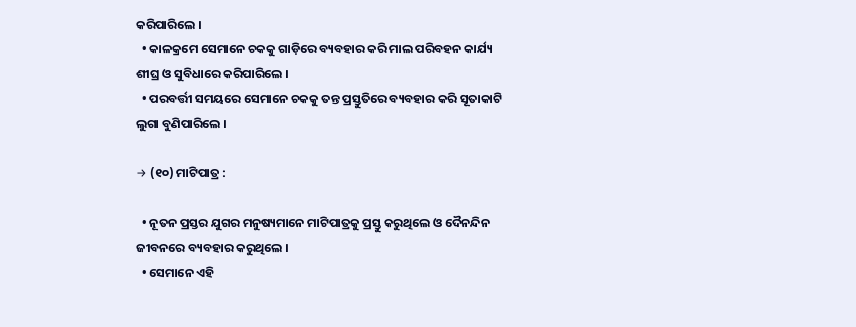କରିପାରିଲେ ।
  • କାଳକ୍ରମେ ସେମାନେ ଚକକୁ ଗାଡ଼ିରେ ବ୍ୟବହାର କରି ମାଲ ପରିବହନ କାର୍ଯ୍ୟ ଶୀଘ୍ର ଓ ସୁବିଧାରେ କରିପାରିଲେ ।
  • ପରବର୍ତ୍ତୀ ସମୟରେ ସେମାନେ ଚକକୁ ତନ୍ତ ପ୍ରସ୍ତୁତିରେ ବ୍ୟବହାର କରି ସୂତାକାଟି ଲୁଗା ବୁଣିପାରିଲେ ।

→ (୧୦) ମାଟିପାତ୍ର :

  • ନୂତନ ପ୍ରସ୍ତର ଯୁଗର ମନୁଷ୍ୟମାନେ ମାଟିପାତ୍ରକୁ ପ୍ରସ୍ତୁ କରୁଥିଲେ ଓ ଦୈନନ୍ଦିନ ଜୀବନରେ ବ୍ୟବହାର କରୁଥିଲେ ।
  • ସେମାନେ ଏହି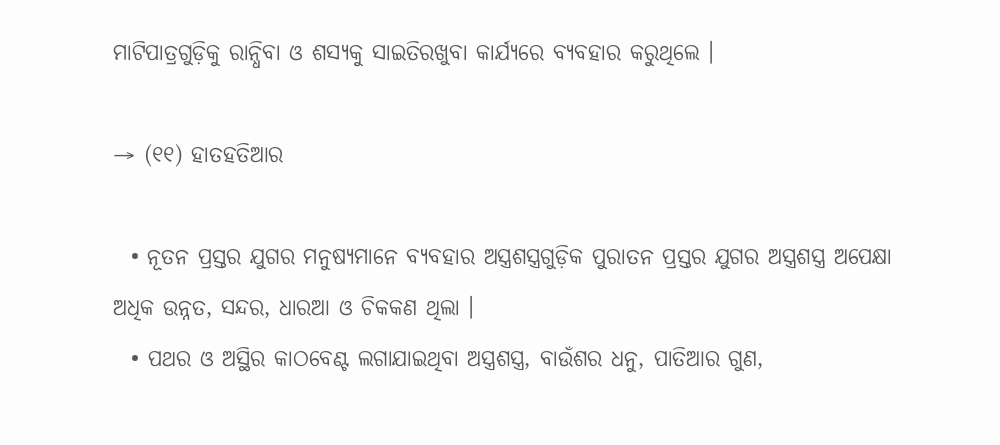ମାଟିପାତ୍ରଗୁଡ଼ିକୁ ରାନ୍ଧିବା ଓ ଶସ୍ୟକୁ ସାଇତିରଖୁବା କାର୍ଯ୍ୟରେ ବ୍ୟବହାର କରୁଥିଲେ ।

→ (୧୧) ହାତହତିଆର

  • ନୂତନ ପ୍ରସ୍ତର ଯୁଗର ମନୁଷ୍ୟମାନେ ବ୍ୟବହାର ଅସ୍ତ୍ରଶସ୍ତ୍ରଗୁଡ଼ିକ ପୁରାତନ ପ୍ରସ୍ତର ଯୁଗର ଅସ୍ତ୍ରଶସ୍ତ୍ର ଅପେକ୍ଷା ଅଧିକ ଉନ୍ନତ, ସନ୍ଦର, ଧାରଆ ଓ ଚିକକଣ ଥିଲା ।
  • ପଥର ଓ ଅସ୍ଥିର କାଠବେଣ୍ଟ ଲଗାଯାଇଥିବା ଅସ୍ତ୍ରଶସ୍ତ୍ର, ବାଉଁଶର ଧନୁ, ପାତିଆର ଗୁଣ,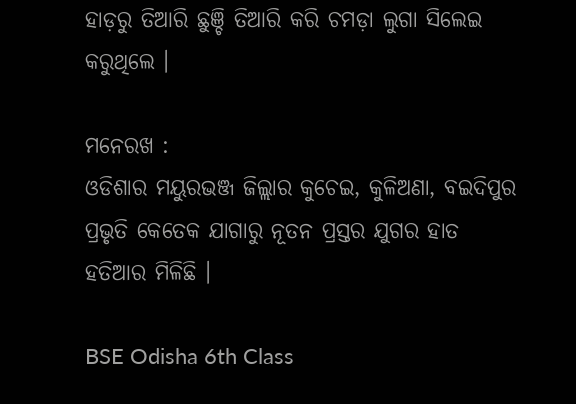ହାଡ଼ରୁ ତିଆରି ଛୁଞ୍ଚି ତିଆରି କରି ଚମଡ଼ା ଲୁଗା ସିଲେଇ କରୁଥିଲେ ।

ମନେରଖ :
ଓଡିଶାର ମୟୁରଭଞ୍ଜ ଜିଲ୍ଲାର କୁଚେଇ, କୁଳିଅଣା, ବଇଦିପୁର ପ୍ରଭୃତି କେତେକ ଯାଗାରୁ ନୂତନ ପ୍ରସ୍ତର ଯୁଗର ହାତ ହତିଆର ମିଳିଛି ।

BSE Odisha 6th Class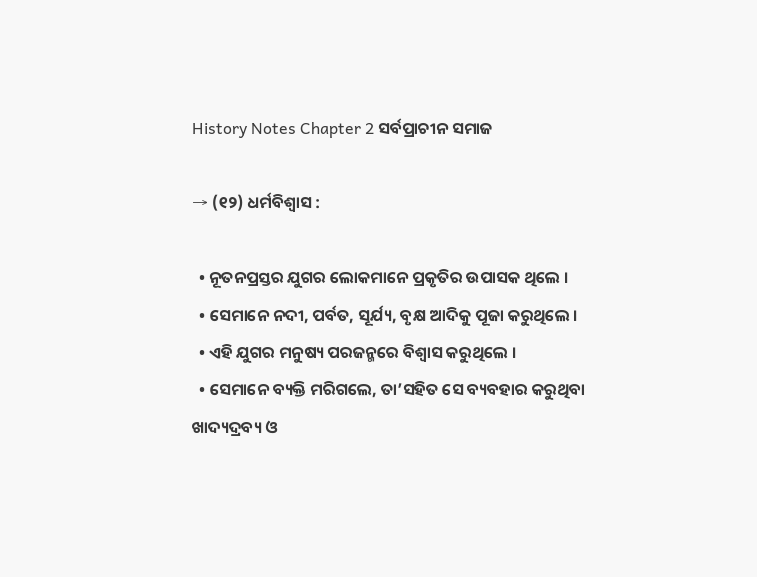History Notes Chapter 2 ସର୍ବପ୍ରାଚୀନ ସମାଜ

→ (୧୨) ଧର୍ମବିଶ୍ଵାସ :

  • ନୂତନପ୍ରସ୍ତର ଯୁଗର ଲୋକମାନେ ପ୍ରକୃତିର ଉପାସକ ଥିଲେ ।
  • ସେମାନେ ନଦୀ, ପର୍ବତ, ସୂର୍ଯ୍ୟ, ବୃକ୍ଷ ଆଦିକୁ ପୂଜା କରୁଥିଲେ ।
  • ଏହି ଯୁଗର ମନୁଷ୍ୟ ପରଜନ୍ମରେ ବିଶ୍ୱାସ କରୁଥିଲେ ।
  • ସେମାନେ ବ୍ୟକ୍ତି ମରିଗଲେ, ତା’ସହିତ ସେ ବ୍ୟବହାର କରୁଥିବା ଖାଦ୍ୟଦ୍ରବ୍ୟ ଓ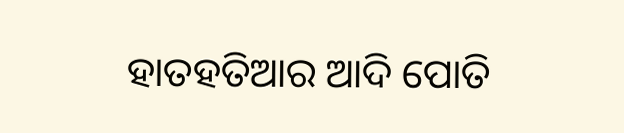ହାତହତିଆର ଆଦି ପୋତି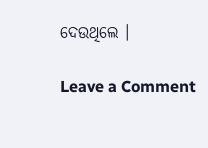ଦେଉଥିଲେ ।

Leave a Comment